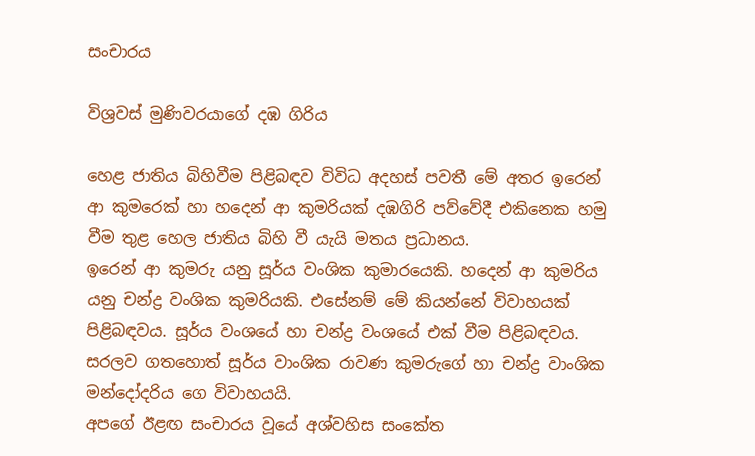සංචාරය

විශ්‍රවස් මුණිවරයාගේ දඹ ගිරිය

හෙළ ජාතිය බිහිවීම පිළිබඳව විවිධ අදහස් පවතී මේ අතර ඉරෙන් ආ කුමරෙක් හා හදෙන් ආ කුමරියක් දඹගිරි පව්වේදී එකිනෙක හමු වීම තුළ හෙල ජාතිය බිහි වී යැයි මතය ප්‍රධානය.
ඉරෙන් ආ කුමරු යනු සූර්ය වංශික කුමාරයෙකි. හදෙන් ආ කුමරිය යනු චන්ද්‍ර වංශික කුමරියකි. එසේනම් මේ කියන්නේ විවාහයක් පිළිබඳවය. සූර්ය වංශයේ හා චන්ද්‍ර වංශයේ එක් වීම පිළිබඳවය.
සරලව ගතහොත් සූර්ය වාංශික රාවණ කුමරුගේ හා චන්ද්‍ර වාංශික මන්දෝදරිය ගෙ විවාහයයි.
අපගේ ඊළඟ සංචාරය වූයේ අශ්වහිස සංකේත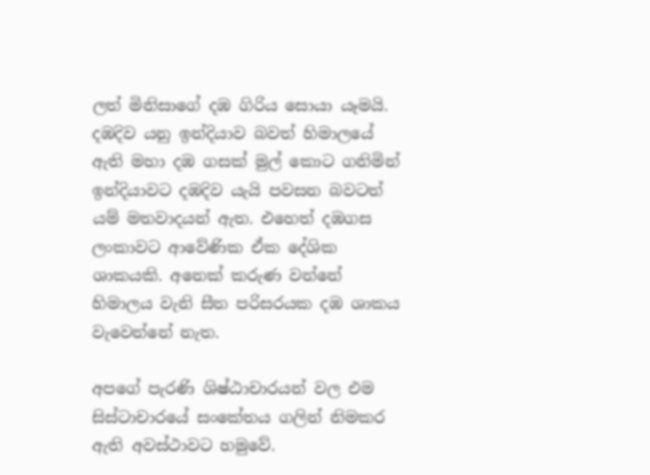ලත් මිනිසාගේ දඹ ගිරිය සොයා යෑමයි.
දඹදිව යනු ඉන්දියාව බවත් හිමාලයේ ඇති මහා දඹ ගසක් මුල් කොට ගනිමින් ඉන්දියාවට දඹදිව යැයි පවසන බවටත් යම් මතවාදයන් ඇත. එහෙත් දඹගස ලංකාවට ආවේණික ඒක දේශික ශාකයකි. අනෙක් කරුණ වන්නේ හිමාලය වැනි සීත පරිසරයක දඹ ශාකය වැවෙන්නේ නැත.

අපගේ පැරණි ශිෂ්ඨාචාරයන් වල එම සිස්ටාචාරයේ සංකේතය ගලින් නිමකර ඇති අවස්ථාවට හමුවේ.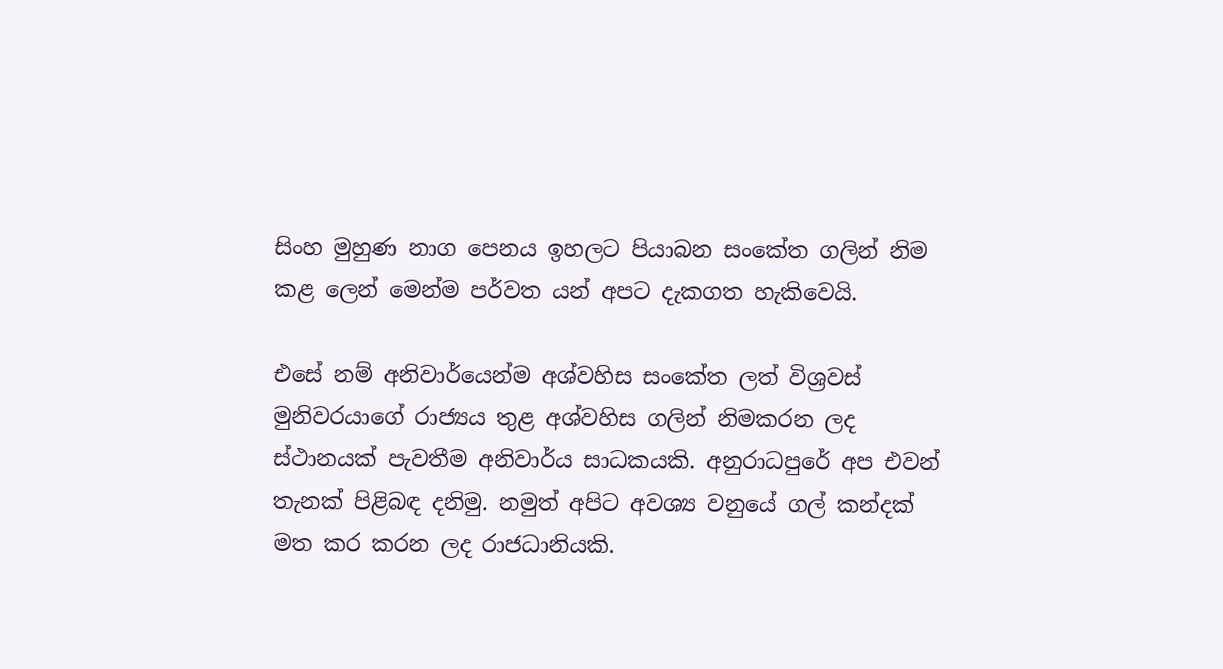සිංහ මුහුණ නාග පෙනය ඉහලට පියාබන සංකේත ගලින් නිම කළ ලෙන් මෙන්ම පර්වත යන් අපට දැකගත හැකිවෙයි.

එසේ නම් අනිවාර්යෙන්ම අශ්වහිස සංකේත ලත් විශ්‍රවස් මුනිවරයාගේ රාජ්‍යය තුළ අශ්වහිස ගලින් නිමකරන ලද ස්ථානයක් පැවතීම අනිවාර්ය සාධකයකි. අනුරාධපුරේ අප එවන් තැනක් පිළිබඳ දනිමු. නමුත් අපිට අවශ්‍ය වනුයේ ගල් කන්දක් මත කර කරන ලද රාජධානියකි.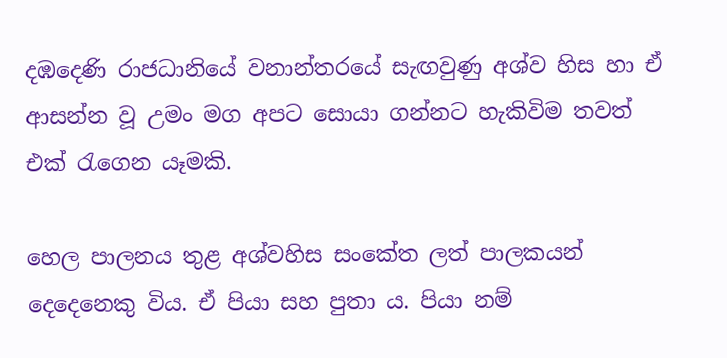දඹදෙණි රාජධානියේ වනාන්තරයේ සැඟවුණු අශ්ව හිස හා ඒ ආසන්න වූ උමං මග අපට සොයා ගන්නට හැකිවිම තවත් එක් රැගෙන යෑමකි.

හෙල පාලනය තුළ අශ්වහිස සංකේත ලත් පාලකයන් දෙදෙනෙකු විය. ඒ පියා සහ පුතා ය. පියා නම්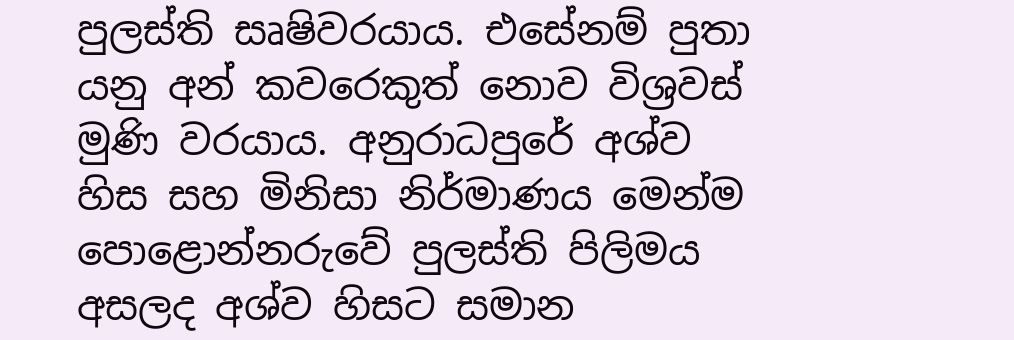පුලස්ති සෘෂිවරයාය. එසේනම් පුතා යනු අන් කවරෙකුත් නොව විශ්‍රවස් මුණි වරයාය. අනුරාධපුරේ අශ්ව හිස සහ මිනිසා නිර්මාණය මෙන්ම පොළොන්නරුවේ පුලස්ති පිලිමය අසලද අශ්ව හිසට සමාන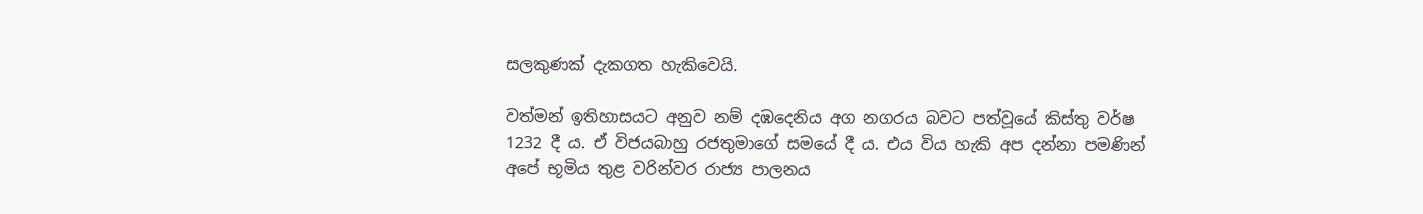සලකුණක් දැකගත හැකිවෙයි.

වත්මන් ඉතිහාසයට අනුව නම් දඹදෙනිය අග නගරය බවට පත්වූයේ කිස්තු වර්ෂ 1232 දී ය. ඒ විජයබාහු රජතුමාගේ සමයේ දී ය. එය විය හැකි අප දන්නා පමණින් අපේ භූමිය තුළ වරින්වර රාජ්‍ය පාලනය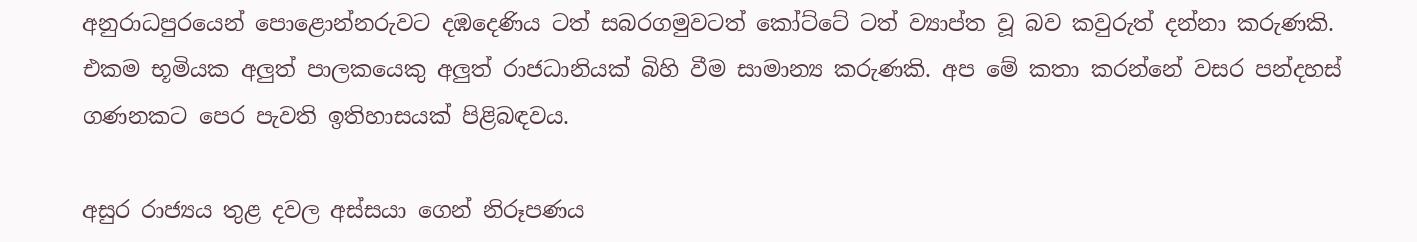අනුරාධපුරයෙන් පොළොන්නරුවට දඹදෙණිය ටත් සබරගමුවටත් කෝට්ටේ ටත් ව්‍යාප්ත වූ බව කවුරුත් දන්නා කරුණකි. එකම භූමියක අලුත් පාලකයෙකු අලුත් රාජධානියක් බිහි වීම සාමාන්‍ය කරුණකි. අප මේ කතා කරන්නේ වසර පන්දහස් ගණනකට පෙර පැවති ඉතිහාසයක් පිළිබඳවය.

අසුර රාජ්‍යය තුළ දවල අස්සයා ගෙන් නිරූපණය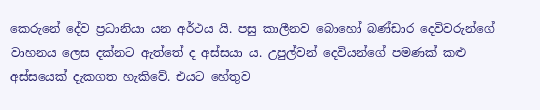කෙරුනේ දේව ප්‍රධානියා යන අර්ථය යි. පසු කාලීනව බොහෝ බණ්ඩාර දෙවිවරුන්ගේ වාහනය ලෙස දක්නට ඇත්තේ ද අස්සයා ය. උපුල්වන් දෙවියන්ගේ පමණක් කළු අස්සයෙක් දැකගත හැකිවේ. එයට හේතුව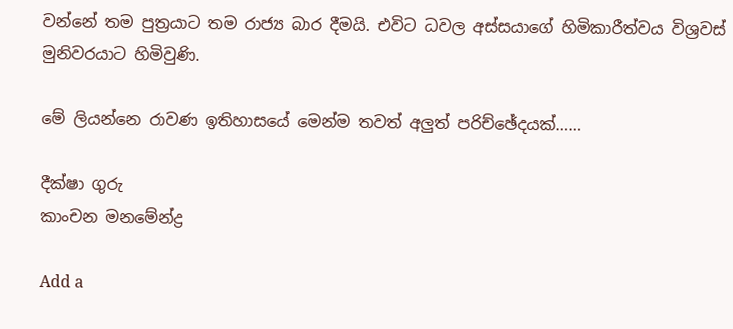වන්නේ තම පුත්‍රයාට තම රාජ්‍ය බාර දීමයි. එවිට ධවල අස්සයාගේ හිමිකාරීත්වය විශ්‍රවස් මුනිවරයාට හිමිවුණි.

මේ ලියන්නෙ රාවණ ඉතිහාසයේ මෙන්ම තවත් අලුත් පරිච්ඡේදයක්……

දීක්ෂා ගුරු
කාංචන මනමේන්ද්‍ර

Add a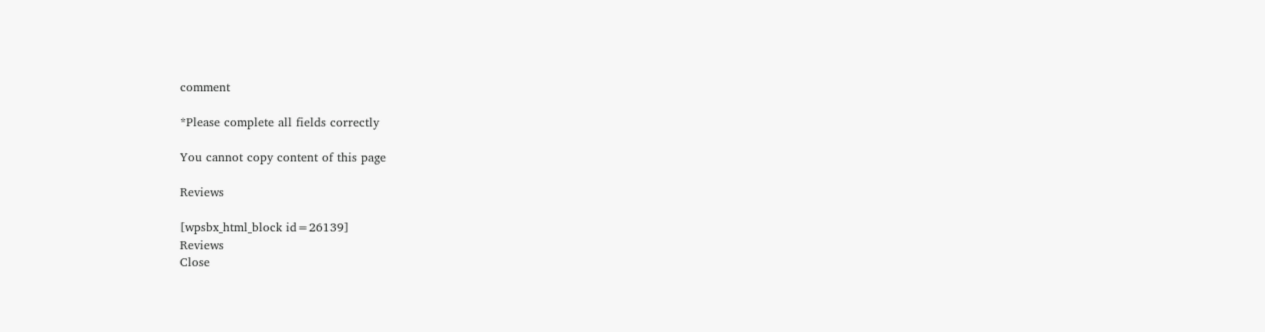comment

*Please complete all fields correctly

You cannot copy content of this page

Reviews

[wpsbx_html_block id=26139]
Reviews
Close